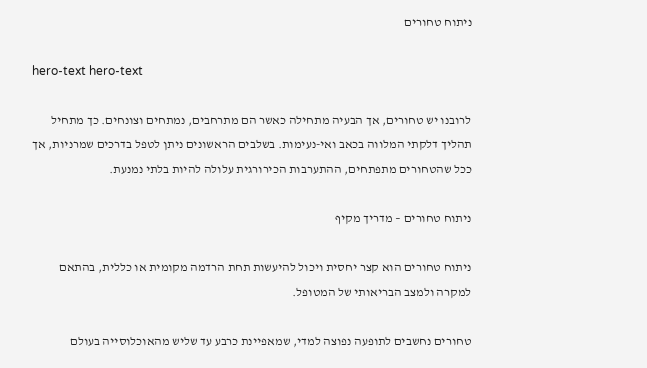ניתוח טחורים

hero-text hero-text

לרובנו יש טחורים, אך הבעיה מתחילה כאשר הם מתרחבים, נמתחים וצונחים. כך מתחיל תהליך דלקתי המלווה בכאב ואי-נעימות. בשלבים הראשונים ניתן לטפל בדרכים שמרניות, אך ככל שהטחורים מתפתחים, ההתערבות הכירורגית עלולה להיות בלתי נמנעת.

ניתוח טחורים – מדריך מקיף

ניתוח טחורים הוא קצר יחסית ויכול להיעשות תחת הרדמה מקומית או כללית, בהתאם למקרה ולמצב הבריאותי של המטופל.

טחורים נחשבים לתופעה נפוצה למדי, שמאפיינת כרבע עד שליש מהאוכלוסייה בעולם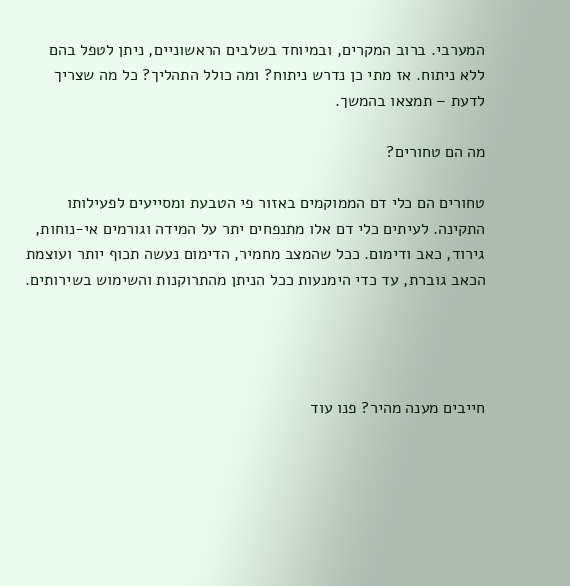המערבי. ברוב המקרים, ובמיוחד בשלבים הראשוניים, ניתן לטפל בהם ללא ניתוח. אז מתי כן נדרש ניתוח? ומה כולל התהליך? כל מה שצריך לדעת – תמצאו בהמשך.

מה הם טחורים?

טחורים הם כלי דם הממוקמים באזור פי הטבעת ומסייעים לפעילותו התקינה. לעיתים כלי דם אלו מתנפחים יתר על המידה וגורמים אי-נוחות, גירוד, כאב ודימום. ככל שהמצב מחמיר, הדימום נעשה תכוף יותר ועוצמת הכאב גוברת, עד כדי הימנעות ככל הניתן מהתרוקנות והשימוש בשירותים.




חייבים מענה מהיר? פנו עוד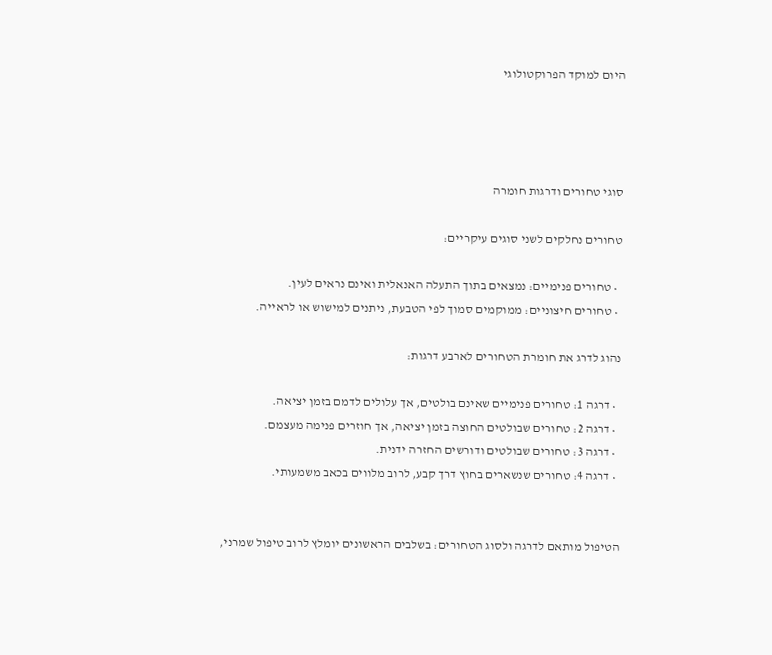היום למוקד הפרוקטולוגי




סוגי טחורים ודרגות חומרה

טחורים נחלקים לשני סוגים עיקריים:

  • טחורים פנימיים: נמצאים בתוך התעלה האנאלית ואינם נראים לעין.
  • טחורים חיצוניים: ממוקמים סמוך לפי הטבעת, ניתנים למישוש או לראייה.

נהוג לדרג את חומרת הטחורים לארבע דרגות:

  • דרגה 1: טחורים פנימיים שאינם בולטים, אך עלולים לדמם בזמן יציאה.
  • דרגה 2: טחורים שבולטים החוצה בזמן יציאה, אך חוזרים פנימה מעצמם.
  • דרגה 3: טחורים שבולטים ודורשים החזרה ידנית.
  • דרגה 4: טחורים שנשארים בחוץ דרך קבע, לרוב מלווים בכאב משמעותי.


הטיפול מותאם לדרגה ולסוג הטחורים: בשלבים הראשונים יומלץ לרוב טיפול שמרני,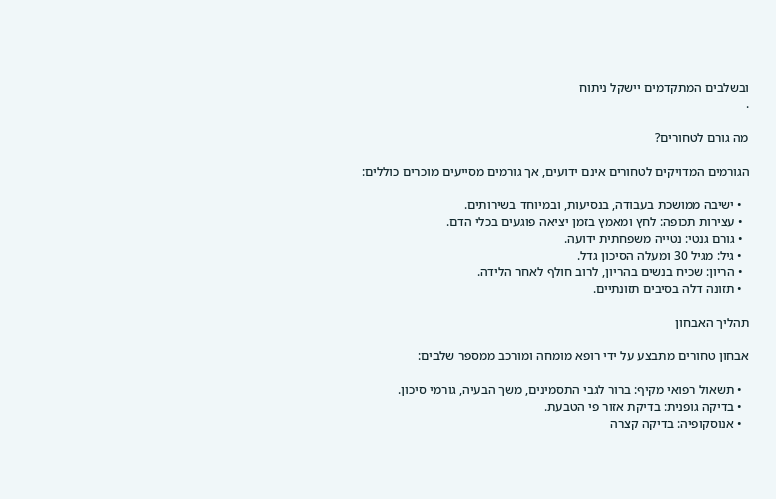ובשלבים המתקדמים יישקל ניתוח
.

מה גורם לטחורים?

הגורמים המדויקים לטחורים אינם ידועים, אך גורמים מסייעים מוכרים כוללים:

  • ישיבה ממושכת בעבודה, בנסיעות, ובמיוחד בשירותים.
  • עצירות תכופה: לחץ ומאמץ בזמן יציאה פוגעים בכלי הדם.
  • גורם גנטי: נטייה משפחתית ידועה.
  • גיל: מגיל 30 ומעלה הסיכון גדל.
  • הריון: שכיח בנשים בהריון, לרוב חולף לאחר הלידה.
  • תזונה דלה בסיבים תזונתיים.

תהליך האבחון

אבחון טחורים מתבצע על ידי רופא מומחה ומורכב ממספר שלבים:

  • תשאול רפואי מקיף: ברור לגבי התסמינים, משך הבעיה, גורמי סיכון.
  • בדיקה גופנית: בדיקת אזור פי הטבעת.
  • אנוסקופיה: בדיקה קצרה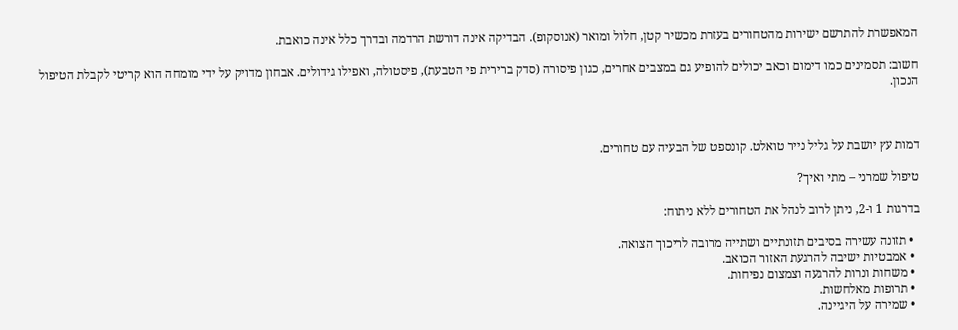המאפשרת להתרשם ישירות מהטחורים בעזרת מכשיר קטן, חלול ומואר (אנוסקופ). הבדיקה אינה דורשת הרדמה ובדרך כלל אינה כואבת.

חשוב: תסמינים כמו דימום וכאב יכולים להופיע גם במצבים אחרים, כגון פיסורה (סדק ברירית פי הטבעת), פיסטולה, ואפילו גידולים. אבחון מדויק על ידי מומחה הוא קריטי לקבלת הטיפול הנכון.



דמות עץ יושבת על גליל נייר טואלט. קונספט של הבעיה עם טחורים.

טיפול שמרני – מתי ואיך?

בדרגות 1 ו-2, ניתן לרוב לנהל את הטחורים ללא ניתוח:

  • תזונה עשירה בסיבים תזונתיים ושתייה מרובה לריכוך הצואה.
  • אמבטיות ישיבה להרגעת האזור הכואב.
  • משחות ונרות להרגעה וצמצום נפיחות.
  • תרופות מאלחשות.
  • שמירה על היגיינה.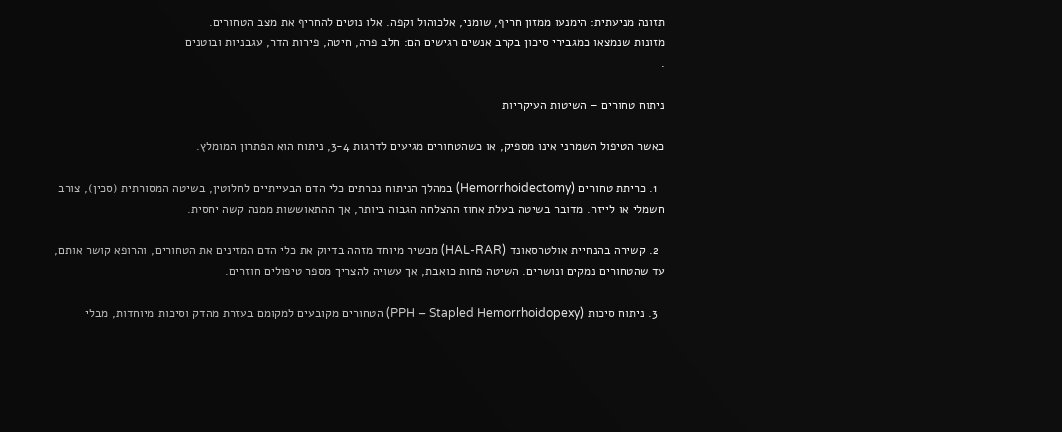תזונה מניעתית: הימנעו ממזון חריף, שומני, אלכוהול וקפה. אלו נוטים להחריף את מצב הטחורים.
מזונות שנמצאו כמגבירי סיכון בקרב אנשים רגישים הם: חלב פרה, חיטה, פירות הדר, עגבניות ובוטנים
.

ניתוח טחורים – השיטות העיקריות

כאשר הטיפול השמרני אינו מספיק, או כשהטחורים מגיעים לדרגות 3-4, ניתוח הוא הפתרון המומלץ.

  1. כריתת טחורים (Hemorrhoidectomy) במהלך הניתוח נכרתים כלי הדם הבעייתיים לחלוטין, בשיטה המסורתית (סכין), צורב חשמלי או לייזר. מדובר בשיטה בעלת אחוז ההצלחה הגבוה ביותר, אך ההתאוששות ממנה קשה יחסית.

  2. קשירה בהנחיית אולטרסאונד (HAL-RAR) מכשיר מיוחד מזהה בדיוק את כלי הדם המזינים את הטחורים, והרופא קושר אותם, עד שהטחורים נמקים ונושרים. השיטה פחות כואבת, אך עשויה להצריך מספר טיפולים חוזרים.

  3. ניתוח סיכות (PPH – Stapled Hemorrhoidopexy) הטחורים מקובעים למקומם בעזרת מהדק וסיכות מיוחדות, מבלי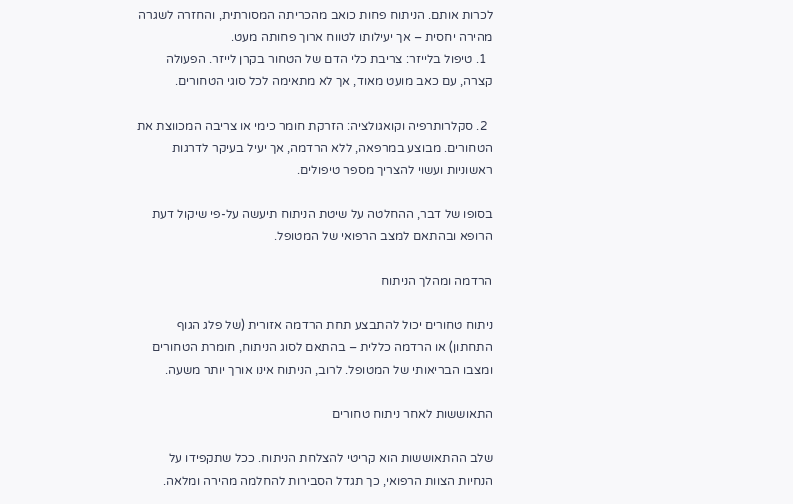לכרות אותם. הניתוח פחות כואב מהכריתה המסורתית, והחזרה לשגרה מהירה יחסית – אך יעילותו לטווח ארוך פחותה מעט.
  1. טיפול בלייזר: צריבת כלי הדם של הטחור בקרן לייזר. הפעולה קצרה, עם כאב מועט מאוד, אך לא מתאימה לכל סוגי הטחורים.

  2. סקלרותרפיה וקואגולציה: הזרקת חומר כימי או צריבה המכווצת את הטחורים. מבוצע במרפאה, ללא הרדמה, אך יעיל בעיקר לדרגות ראשוניות ועשוי להצריך מספר טיפולים.

בסופו של דבר, ההחלטה על שיטת הניתוח תיעשה על-פי שיקול דעת הרופא ובהתאם למצב הרפואי של המטופל.

הרדמה ומהלך הניתוח

ניתוח טחורים יכול להתבצע תחת הרדמה אזורית (של פלג הגוף התחתון) או הרדמה כללית – בהתאם לסוג הניתוח, חומרת הטחורים ומצבו הבריאותי של המטופל. לרוב, הניתוח אינו אורך יותר משעה.

התאוששות לאחר ניתוח טחורים

שלב ההתאוששות הוא קריטי להצלחת הניתוח. ככל שתקפידו על הנחיות הצוות הרפואי, כך תגדל הסבירות להחלמה מהירה ומלאה.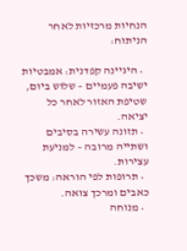הנחיות מרכזיות לאחר הניתוח:

  • היגיינה קפדנית: אמבטיות ישיבה פעמיים – שלוש ביום, שטיפת האזור לאחר כל יציאה.
  • תזונה עשירה בסיבים ושתייה מרובה – למניעת עצירות.
  • תרופות לפי הוראה: משכך כאבים ומרכך צואה.
  • מנוחה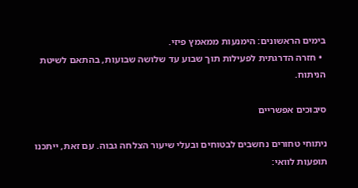בימים הראשונים: הימנעות ממאמץ פיזי.
  • חזרה הדרגתית לפעילות תוך שבוע עד שלושה שבועות, בהתאם לשיטת הניתוח.

סיבוכים אפשריים

ניתוחי טחורים נחשבים לבטוחים ובעלי שיעור הצלחה גבוה. עם זאת, ייתכנו תופעות לוואי: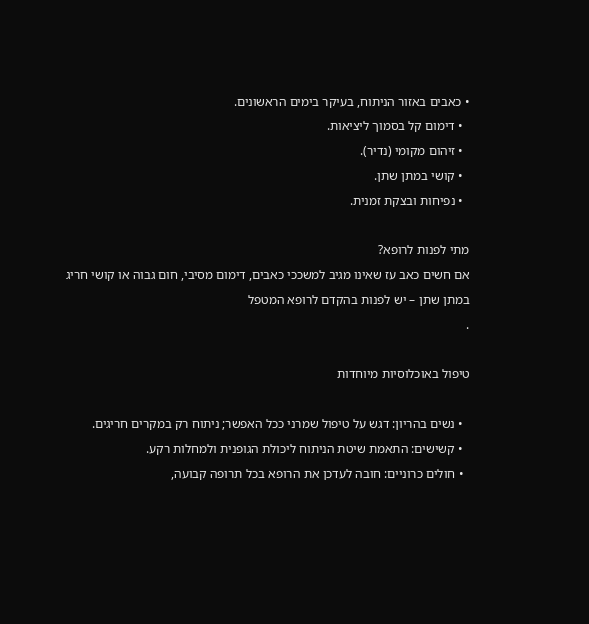• כאבים באזור הניתוח, בעיקר בימים הראשונים.
  • דימום קל בסמוך ליציאות.
  • זיהום מקומי (נדיר).
  • קושי במתן שתן.
  • נפיחות ובצקת זמנית.

מתי לפנות לרופא?
אם חשים כאב עז שאינו מגיב למשככי כאבים, דימום מסיבי, חום גבוה או קושי חריג במתן שתן – יש לפנות בהקדם לרופא המטפל
.

טיפול באוכלוסיות מיוחדות

  • נשים בהריון: דגש על טיפול שמרני ככל האפשר; ניתוח רק במקרים חריגים.
  • קשישים: התאמת שיטת הניתוח ליכולת הגופנית ולמחלות רקע.
  • חולים כרוניים: חובה לעדכן את הרופא בכל תרופה קבועה,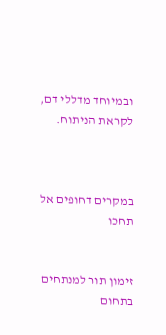ובמיוחד מדללי דם, לקראת הניתוח.



במקרים דחופים אל תחכו


זימון תור למנתחים בתחום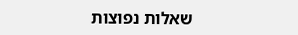שאלות נפוצות